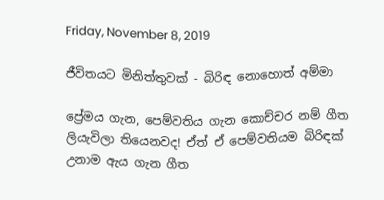Friday, November 8, 2019

ජීවිතයට මිනිත්තුවක් - බිරිඳ නොහොත් අම්මා

ප්‍රේමය ගැන, පෙම්වතිය ගැන කොච්චර නම් ගීත ලියැවිලා තියෙනවද! ඒත් ඒ පෙම්වතියම බිරිඳක් උනාම ඇය ගැන ගීත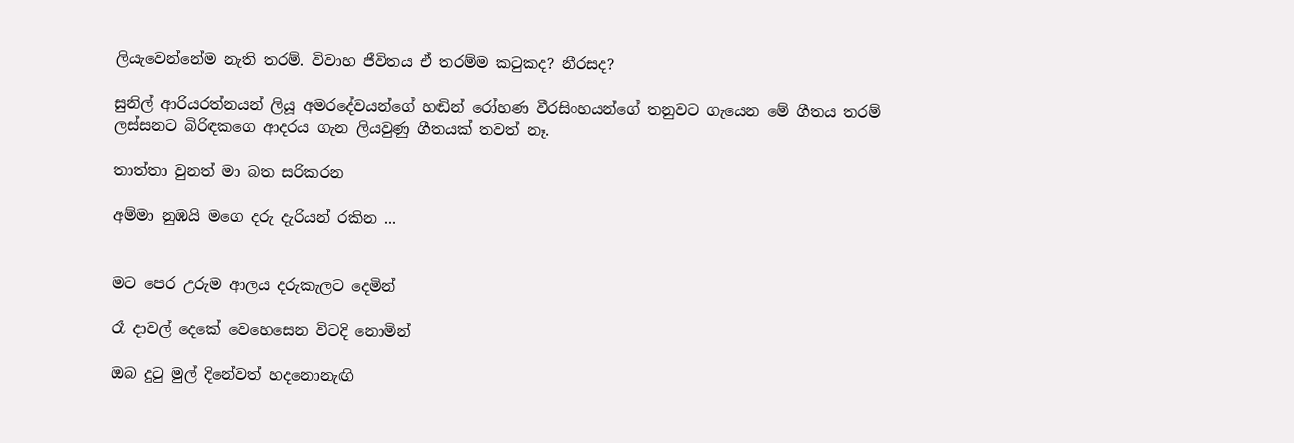ලියැවෙන්නේම නැති තරම්. විවාහ ජීවිතය ඒ තරම්ම කටුකද? නීරසද?

සුනිල් ආරියරත්නයන් ලියූ අමරදේවයන්ගේ හඬින් රෝහණ වීරසිංහයන්ගේ තනුවට ගැයෙන මේ ගීතය තරම් ලස්සනට බිරිඳකගෙ ආදරය ගැන ලියවුණු ගීතයක් තවත් නෑ.

තාත්තා වුනත් මා බත සරිකරන

අම්මා නුඹයි මගෙ දරු දැරියන් රකින ...


මට පෙර උරුම ආලය දරුකැලට දෙමින්

රෑ දාවල් දෙකේ වෙහෙසෙන විටදි නොමින්

ඔබ දුටු මුල් දිනේවත් හදනොනැඟි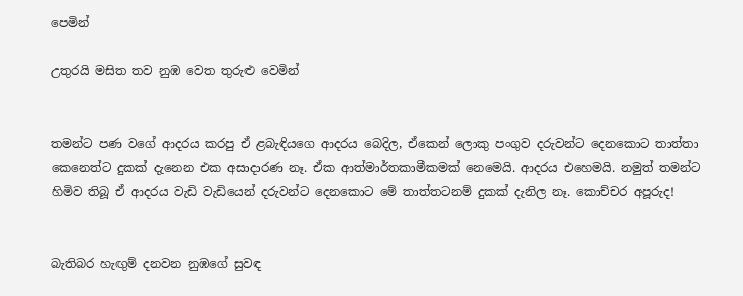පෙමින්

උතුරයි මසිත තව නුඹ වෙත තුරුළු වෙමින්


තමන්ට පණ වගේ ආදරය කරපු ඒ ළබැඳියගෙ ආදරය බෙදිල, ඒකෙන් ලොකු පංගුව දරුවන්ට දෙනකොට තාත්තා කෙනෙත්ට දුකක් දැනෙන එක අසාදාරණ නෑ. ඒක ආත්මාර්තකාමීකමක් නෙමෙයි. ආදරය එහෙමයි. නමුත් තමන්ට හිමිව තිබූ ඒ ආදරය වැඩි වැඩියෙන් දරුවන්ට දෙනකොට මේ තාත්තටනම් දුකක් දැනිල නෑ. කොච්චර අපූරුද!


බැතිබර හැඟුම් දනවන නුඹගේ සුවඳ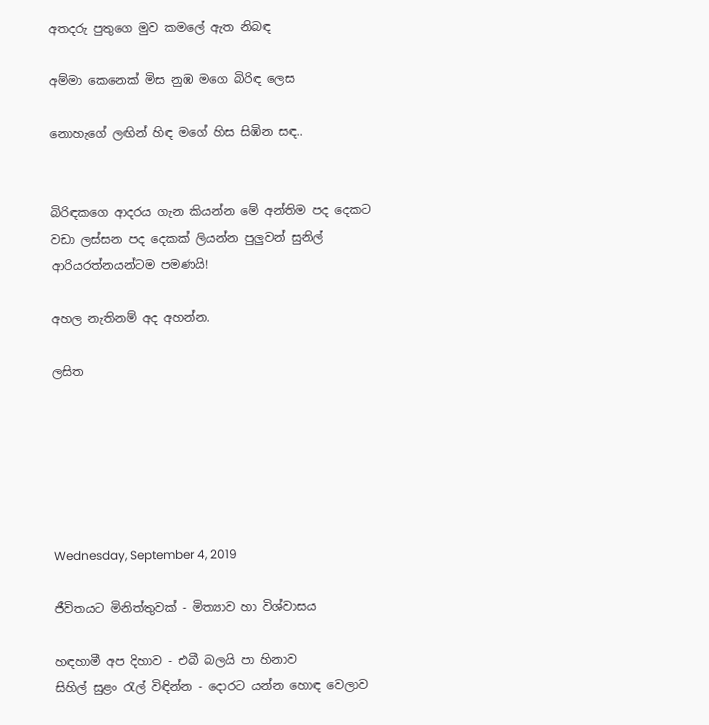අතදරු පුතුගෙ මුව කමලේ ඇත නිබඳ

අම්මා කෙනෙක් මිස නුඹ මගෙ බිරිඳ ලෙස

නොහැගේ ලඟින් හිඳ මගේ හිස සිඹින සඳ..


බිරිඳකගෙ ආදරය ගැන කියන්න මේ අන්තිම පද දෙකට වඩා ලස්සන පද දෙකක් ලියන්න පුලුවන් සුනිල් ආරියරත්නයන්ටම පමණයි!

අහල නැතිනම් අද අහන්න.

ලසිත






Wednesday, September 4, 2019

ජීවිතයට මිනිත්තුවක් - මිත්‍යාව හා විශ්වාසය

හඳහාමී අප දිහාව - එබී බලයි පා හිනාව
සිහිල් සුළං රැල් විඳින්න - දොරට යන්න හොඳ වෙලාව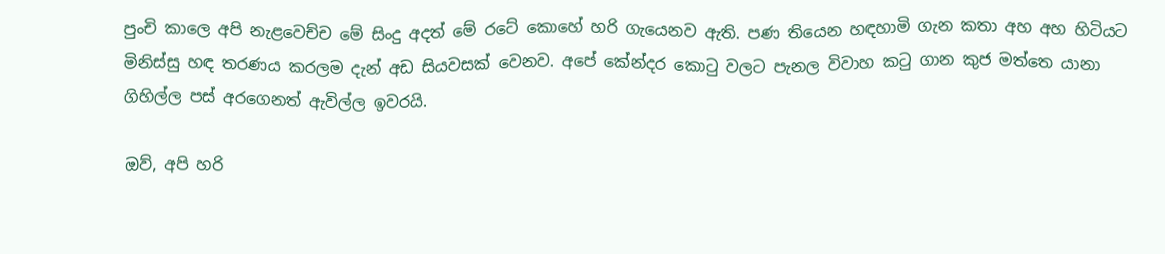පුංචි කාලෙ අපි නැළවෙච්ච මේ සිංදු අදත් මේ රටේ කොහේ හරි ගැයෙනව ඇති. පණ තියෙන හඳහාමි ගැන කතා අහ අහ හිටියට මිනිස්සු හඳ තරණය කරලම දැන් අඩ සියවසක් වෙනව. අපේ කේන්දර කොටු වලට පැනල විවාහ කටු ගාන කුජ මත්තෙ යානා ගිහිල්ල පස් අරගෙනත් ඇවිල්ල ඉවරයි.

ඔව්, අපි හරි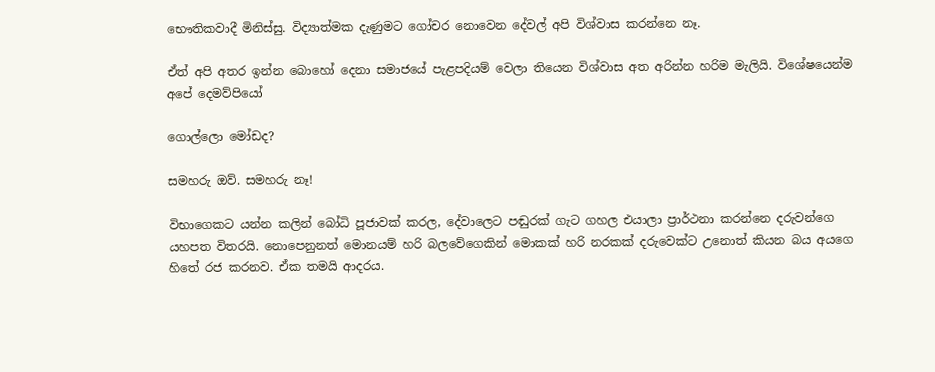භෞතිකවාදී මිනිස්සු. විද්‍යාත්මක දැණුමට ගෝචර නොවෙන දේවල් අපි විශ්වාස කරන්නෙ නෑ.

ඒත් අපි අතර ඉන්න බොහෝ දෙනා සමාජයේ පැළපදියම් වෙලා තියෙන විශ්වාස අත අරින්න හරිම මැලියි. විශේෂයෙන්ම අපේ දෙමව්පියෝ

ගොල්ලො මෝඩද?

සමහරු ඔව්. සමහරු නෑ!

විභාගෙකට යන්න කලින් බෝධි පූජාවක් කරල, දේවාලෙට පඬුරක් ගැට ගහල එයාලා ප්‍රාර්ථනා කරන්නෙ දරුවන්ගෙ යහපත විතරයි. නොපෙනුනත් මොනයම් හරි බලවේගෙකින් මොකක් හරි නරකක් දරුවෙක්ට උනොත් කියන බය අයගෙ හිතේ රජ කරනව. ඒක තමයි ආදරය.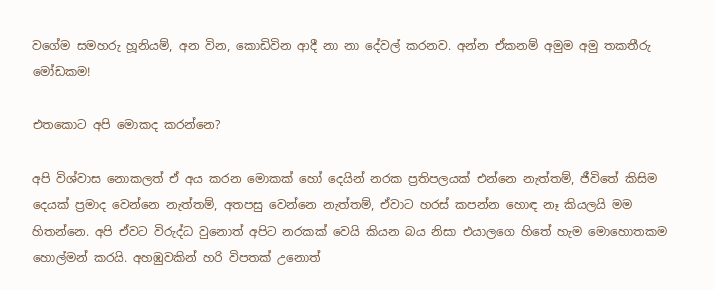වගේම සමහරු හූනියම්, අන වින, කොඩිවින ආදී නා නා දේවල් කරනව. අන්න ඒකනම් අමුම අමු තකතීරු මෝඩකම!

එතකොට අපි මොකද කරන්නෙ?

අපි විශ්වාස නොකලත් ඒ අය කරන මොකක් හෝ දෙයින් නරක ප්‍රතිපලයක් එන්නෙ නැත්තම්, ජීවිතේ කිසිම දෙයක් ප්‍රමාද වෙන්නෙ නැත්තම්, අතපසු වෙන්නෙ නැත්තම්, ඒවාට හරස් කපන්න හොඳ නෑ කියලයි මම හිතන්නෙ. අපි ඒවට විරුද්ධ වුනොත් අපිට නරකක් වෙයි කියන බය නිසා එයාලගෙ හිතේ හැම මොහොතකම හොල්මන් කරයි. අහඹුවකින් හරි විපතක් උනොත්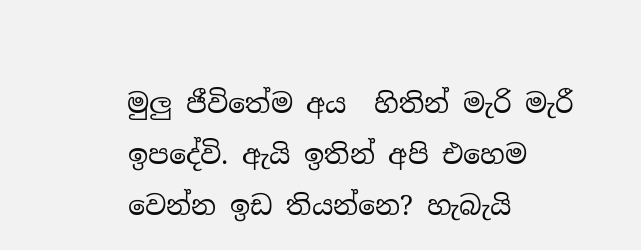මුලු ජීවිතේම අය  හිතින් මැරි මැරී ඉපදේවි. ඇයි ඉතින් අපි එහෙම වෙන්න ඉඩ තියන්නෙ? හැබැයි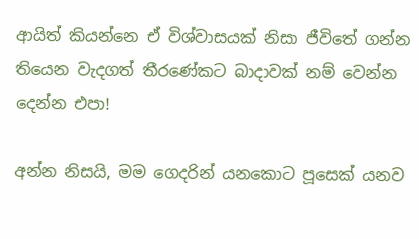ආයිත් කියන්නෙ ඒ විශ්වාසයක් නිසා ජීවිතේ ගන්න තියෙන වැදගත් තීරණේකට බාදාවක් නම් වෙන්න දෙන්න එපා!

අන්න නිසයි, මම ගෙදරින් යනකොට පූසෙක් යනව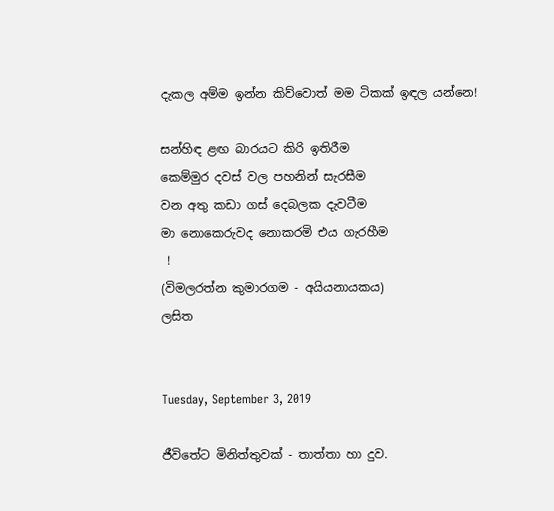දැකල අම්ම ඉන්න කිව්වොත් මම ටිකක් ඉඳල යන්නෙ!

සන්හිඳ ළඟ බාරයට කිරි ඉතිරීම
කෙම්මුර දවස් වල පහනින් සැරසීම
වන අතු කඩා ගස් දෙබලක දැවටීම
මා නොකෙරුවද නොකරමි එය ගැරහීම
 !
(විමලරත්න කුමාරගම - අයියනායකය)
ලසිත


Tuesday, September 3, 2019

ජීවිතේට මිනිත්තුවක් - තාත්තා හා දුව.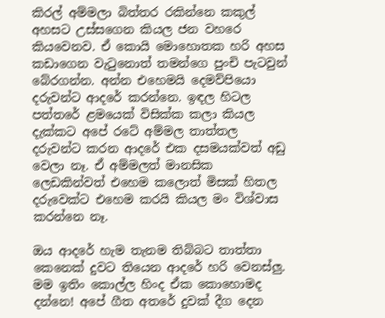කිරල් අම්මලා බිත්තර රකින්නෙ කකුල් අහසට උස්සගෙන කියල ජන වහරෙ කියවෙනව. ඒ කොයි මොහොතක හරි අහස කඩාගෙන වැටුනොත් තමන්ගෙ පුංචි පැටවුන් බේරගන්න. අන්න එහෙමයි දෙමව්පියො දරුවන්ට ආදරේ කරන්නෙ. ඉඳල හිටල පත්තරේ ළමයෙක් විසික්ක කලා කියල දැක්කට අපේ රටේ අම්මල තාත්තල දරුවන්ට කරන ආදරේ එක දසමයක්වත් අඩු වෙලා නෑ. ඒ අම්මලත් මානසික ලෙඩකින්වත් එහෙම කලොත් මිසක් හිතල දරුවෙක්ට එහෙම කරයි කියල මං විශ්වාස කරන්නෙ නෑ.

ඔය ආදරේ හැම තැනම තිබ්බට තාත්තා කෙනෙක් දුවට තියෙන ආදරේ හරි වෙනස්ලු. මම ඉතිං කොල්ල හිංද ඒක කොහොමද දන්නෙ! අපේ ගීත අතරේ දුවක් දීග දෙන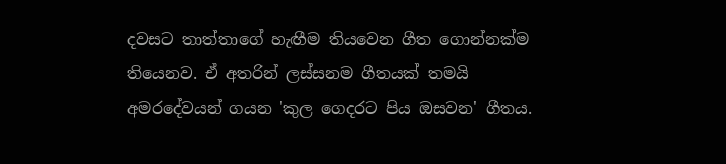දවසට තාත්තාගේ හැඟීම තියවෙන ගීත ගොන්නක්ම තියෙනව. ඒ අතරින් ලස්සනම ගීතයක් තමයි අමරදේවයන් ගයන 'කුල ගෙදරට පිය ඔසවන' ගීතය.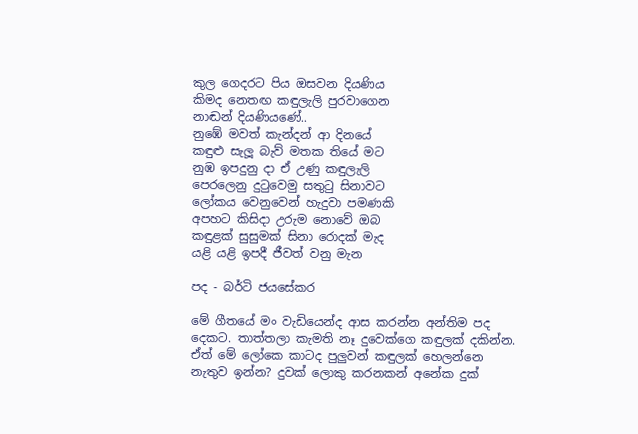කුල ගෙදරට පිය ඔසවන දියණිය
කිමද නෙතඟ කඳුලැලි පුරවාගෙන
නාඬන් දියණියණේ..
නුඹේ මවත් කැන්දන් ආ දිනයේ
කඳුළු සැලූ බැව් මතක තියේ මට
නුඹ ඉපදුනු දා ඒ උණු කඳුලැලි
පෙරලෙනු දුටුවෙමු සතුටු සිනාවට
ලෝකය වෙනුවෙන් හැදුවා පමණකි
අපහට කිසිදා උරුම නොවේ ඔබ
කඳුළක්‌ සුසුමක්‌ සිනා රොදක්‌ මැද
යළි යළි ඉපදී ජීවත් වනු මැන

පද - බර්ටි ජයසේකර

මේ ගීතයේ මං වැඩියෙන්ද ආස කරන්න අන්තිම පද දෙකට. තාත්තලා කැමති නෑ දුවෙක්ගෙ කඳුලක් දකින්න. ඒත් මේ ලෝකෙ කාටද පුලුවන් කඳුලක් හෙලන්නෙ නැතුව ඉන්න? දුවක් ලොකු කරනකන් අනේක දුක්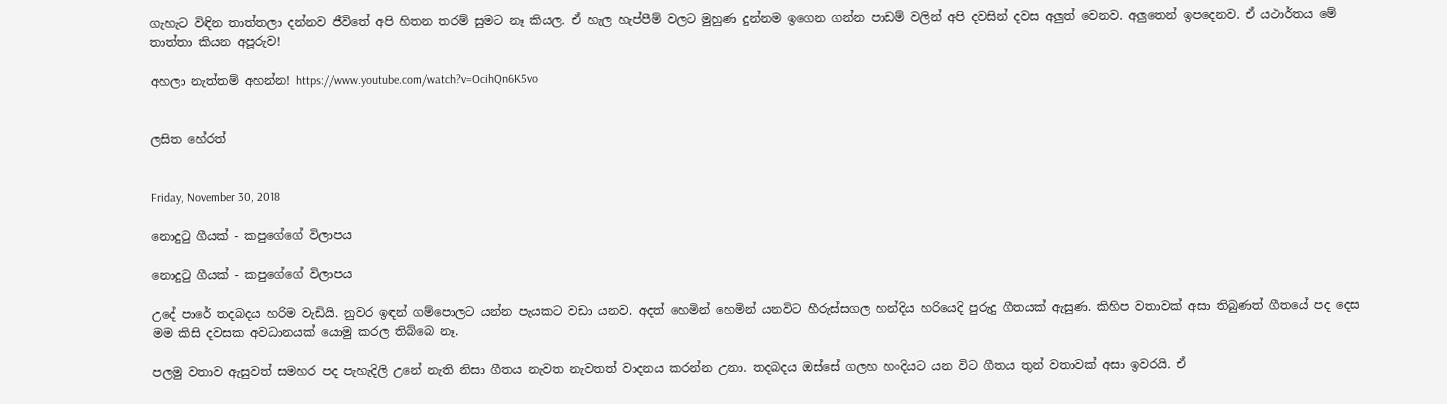ගැහැට විඳින තාත්තලා දන්නව ජීවිතේ අපි හිතන තරම් සුමට නෑ කියල. ඒ හැල හැප්පීම් වලට මුහුණ දුන්නම ඉගෙන ගන්න පාඩම් වලින් අපි දවසින් දවස අලුත් වෙනව. අලුතෙන් ඉපදෙනව. ඒ යථාර්තය මේ තාත්තා කියන අපූරුව!

අහලා නැත්තම් අහන්න! https://www.youtube.com/watch?v=OcihQn6K5vo


ලසිත හේරත්


Friday, November 30, 2018

නොදුටු ගීයක් - කපුගේගේ විලාපය

නොදුටු ගීයක් - කපුගේගේ විලාපය

උදේ පාරේ තදබදය හරිම වැඩියි. නුවර ඉඳන් ගම්පොලට යන්න පැයකට වඩා යනව. අදත් හෙමින් හෙමින් යනවිට හීරුස්සගල හන්දිය හරියෙදි පුරුදු ගීතයක් ඇසුණ. කිහිප වතාවක් අසා තිබුණත් ගීතයේ පද දෙස මම කිසි දවසක අවධානයක් යොමු කරල තිබ්බෙ නෑ.

පලමු වතාව ඇසුවත් සමහර පද පැහැදිලි උනේ නැති නිසා ගීතය නැවත නැවතත් වාදනය කරන්න උනා. තදබදය ඔස්සේ ගලහ හංදියට යන විට ගීතය තුන් වතාවක් අසා ඉවරයි. ඒ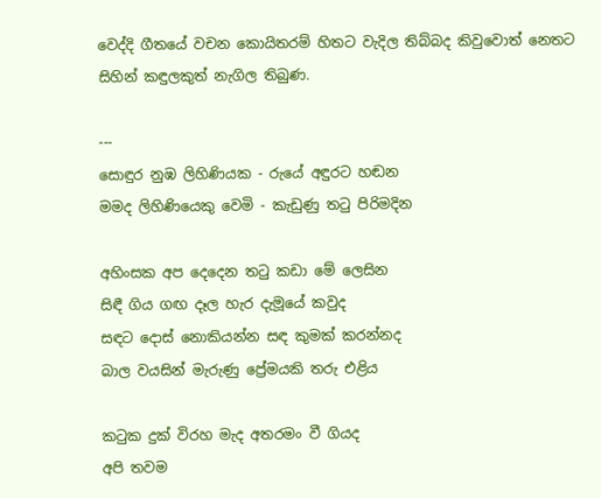වෙද්දි ගීතයේ වචන කොයිතරම් හිතට වැදිල තිබ්බද කිවුවොත් නෙතට සිහින් කඳුලකුත් නැගිල තිබුණ.

---
සොඳුර නුඹ ලිහිණියක - රුයේ අඳුරට හඬන
මමද ලිහිණියෙකු වෙමි - කැඩුණු තටු පිරිමදින

අහිංසක අප දෙදෙන තටු කඩා මේ ලෙසින
සිඳී ගිය ගඟ දෑල හැර දැමූයේ කවුද
සඳට දොස් නොකියන්න සඳ කුමක් කරන්නද
බාල වයසින් මැරුණු ප්‍රේමයකි තරු එළිය

කටුක දුක් විරහ මැද අතරමං වී ගියද
අපි තවම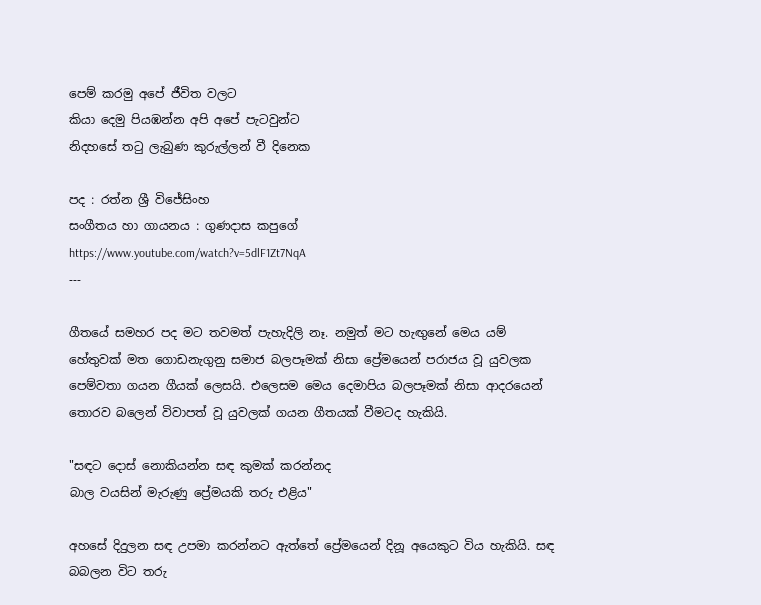පෙම් කරමු අපේ ජීවිත වලට
කියා දෙමු පියඹන්න අපි අපේ පැටවුන්ට
නිදහසේ තටු ලැබුණ කුරුල්ලන් වී දිනෙක

පද : රත්න ශ්‍රී විජේසිංහ
සංගීතය හා ගායනය : ගුණදාස කපුගේ
https://www.youtube.com/watch?v=5dlF1Zt7NqA
---

ගීතයේ සමහර පද මට තවමත් පැහැදිලි නෑ. නමුත් මට හැඟුනේ මෙය යම් හේතුවක් මත ගොඩනැගුනු සමාජ බලපෑමක් නිසා ප්‍රේමයෙන් පරාජය වූ යුවලක පෙම්වතා ගයන ගීයක් ලෙසයි. එලෙසම මෙය දෙමාපිය බලපෑමක් නිසා ආදරයෙන් තොරව බලෙන් විවාපත් වූ යුවලක් ගයන ගීතයක් වීමටද හැකියි.

"සඳට දොස් නොකියන්න සඳ කුමක් කරන්නද
බාල වයසින් මැරුණු ප්‍රේමයකි තරු එළිය"

අහසේ දිදුලන සඳ උපමා කරන්නට ඇත්තේ ප්‍රේමයෙන් දිනූ අයෙකුට විය හැකියි. සඳ බබලන විට තරු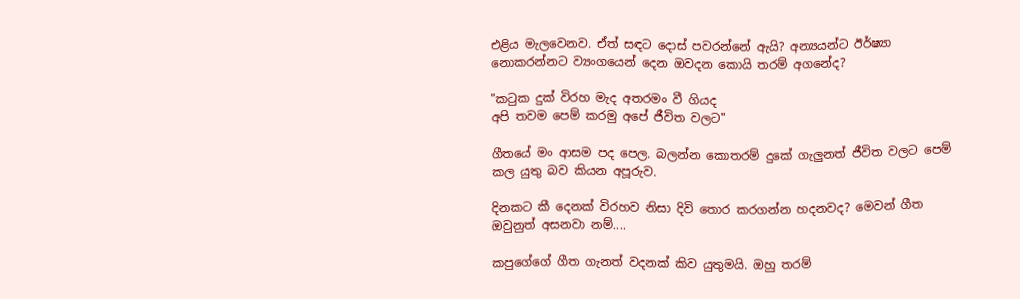එළිය මැලවෙනව. ඒත් සඳට දොස් පවරන්නේ ඇයි? අන්‍යයන්ට ඊර්ෂ්‍යා නොකරන්නට ව්‍යංගයෙන් දෙන ඔවදන කොයි තරම් අගනේද?

"කටුක දුක් විරහ මැද අතරමං වී ගියද
අපි තවම පෙම් කරමු අපේ ජීවිත වලට"

ගීතයේ මං ආසම පද පෙල. බලන්න කොතරම් දුකේ ගැලුනත් ජීවිත වලට පෙම් කල යුතු බව කියන අපූරුව.

දිනකට කී දෙනක් විරහව නිසා දිවි තොර කරගන්න හදනවද? මෙවන් ගීත ඔවුනුත් අසනවා නම්....

කපුගේගේ ගීත ගැනත් වදනක් කිව යුතුමයි. ඔහු තරම්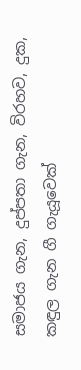සමාජය ගැන, දුප්පතා ගැන, විරහව, දුක, කඳුල ගැන ගී ගැයූවෙක්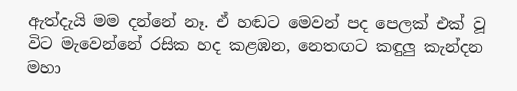ඇත්දැයි මම දන්නේ නෑ. ඒ හඬට මෙවන් පද පෙලක් එක් වූ විට මැවෙන්නේ රසික හද කළඹන, නෙතඟට කඳුලු කැන්දන මහා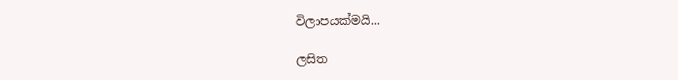විලාපයක්මයි...

ලසිත